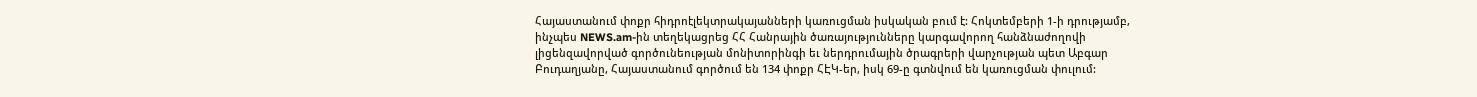Հայաստանում փոքր հիդրոէլեկտրակայանների կառուցման իսկական բում է: Հոկտեմբերի 1-ի դրությամբ, ինչպես NEWS.am-ին տեղեկացրեց ՀՀ Հանրային ծառայությունները կարգավորող հանձնաժողովի լիցենզավորված գործունեության մոնիտորինգի եւ ներդրումային ծրագրերի վարչության պետ Աբգար Բուդաղյանը, Հայաստանում գործում են 134 փոքր ՀԷԿ-եր, իսկ 69-ը գտնվում են կառուցման փուլում: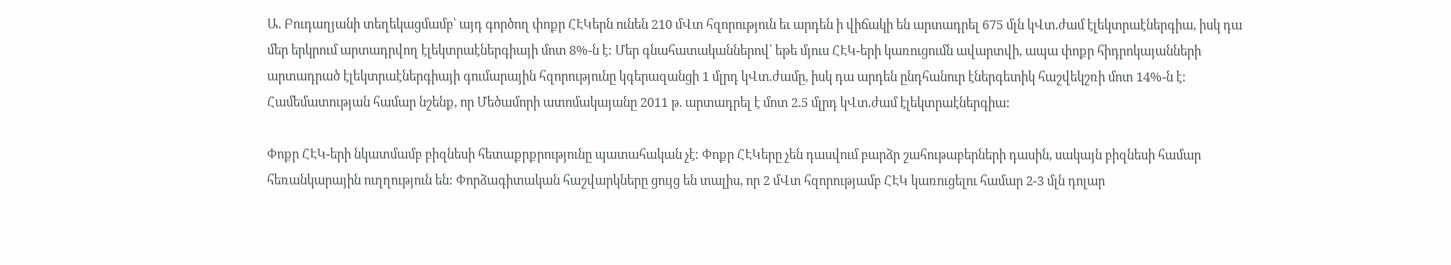Ա. Բուդաղյանի տեղեկացմամբ՝ այդ գործող փոքր ՀԷԿերն ունեն 210 մՎտ հզորություն եւ արդեն ի վիճակի են արտադրել 675 մլն կՎտ.ժամ էլեկտրաէներգիա, իսկ դա մեր երկրում արտադրվող էլեկտրաէներգիայի մոտ 8%-ն է: Մեր գնահատականներով՝ եթե մյուս ՀԷԿ-երի կառուցումն ավարտվի, ապա փոքր հիդրոկայանների արտադրած էլեկտրաէներգիայի գումարային հզորությունը կգերազանցի 1 մլրդ կՎտ.ժամը, իսկ դա արդեն ընդհանուր էներգետիկ հաշվեկշռի մոտ 14%-ն է: Համեմատության համար նշենք, որ Մեծամորի ատոմակայանը 2011 թ. արտադրել է մոտ 2.5 մլրդ կՎտ.ժամ էլեկտրաէներգիա:

Փոքր ՀԷԿ-երի նկատմամբ բիզնեսի հետաքրքրությունը պատահական չէ: Փոքր ՀԷԿերը չեն դասվում բարձր շահութաբերների դասին, սակայն բիզնեսի համար հեռանկարային ուղղություն են: Փորձագիտական հաշվարկները ցույց են տալիս, որ 2 մՎտ հզորությամբ ՀԷԿ կառուցելու համար 2-3 մլն դոլար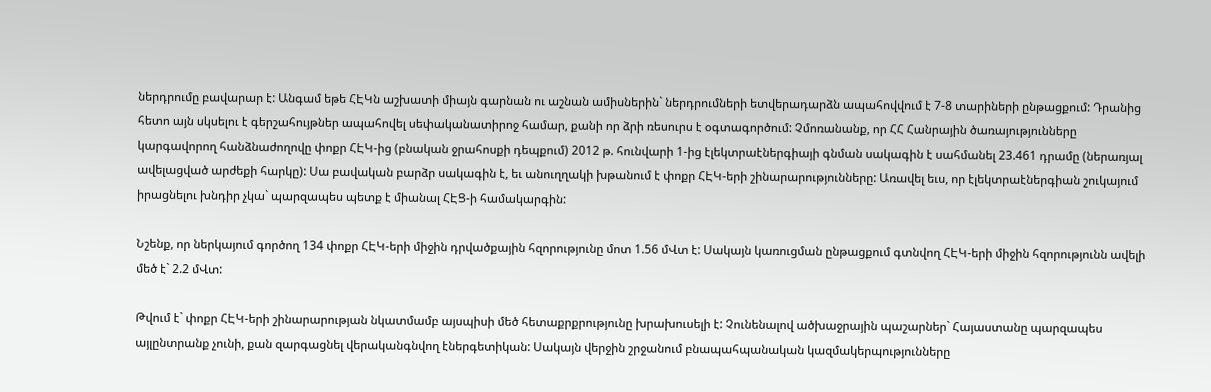ներդրումը բավարար է: Անգամ եթե ՀԷԿն աշխատի միայն գարնան ու աշնան ամիսներին` ներդրումների ետվերադարձն ապահովվում է 7-8 տարիների ընթացքում: Դրանից հետո այն սկսելու է գերշահույթներ ապահովել սեփականատիրոջ համար, քանի որ ձրի ռեսուրս է օգտագործում: Չմոռանանք, որ ՀՀ Հանրային ծառայությունները կարգավորող հանձնաժողովը փոքր ՀԷԿ-ից (բնական ջրահոսքի դեպքում) 2012 թ. հունվարի 1-ից էլեկտրաէներգիայի գնման սակագին է սահմանել 23.461 դրամը (ներառյալ ավելացված արժեքի հարկը): Սա բավական բարձր սակագին է, եւ անուղղակի խթանում է փոքր ՀԷԿ-երի շինարարությունները: Առավել եւս, որ էլեկտրաէներգիան շուկայում իրացնելու խնդիր չկա` պարզապես պետք է միանալ ՀԷՑ-ի համակարգին:

Նշենք, որ ներկայում գործող 134 փոքր ՀԷԿ-երի միջին դրվածքային հզորությունը մոտ 1.56 մՎտ է: Սակայն կառուցման ընթացքում գտնվող ՀԷԿ-երի միջին հզորությունն ավելի մեծ է` 2.2 մՎտ:

Թվում է` փոքր ՀԷԿ-երի շինարարության նկատմամբ այսպիսի մեծ հետաքրքրությունը խրախուսելի է: Չունենալով ածխաջրային պաշարներ` Հայաստանը պարզապես այլընտրանք չունի, քան զարգացնել վերականգնվող էներգետիկան: Սակայն վերջին շրջանում բնապահպանական կազմակերպությունները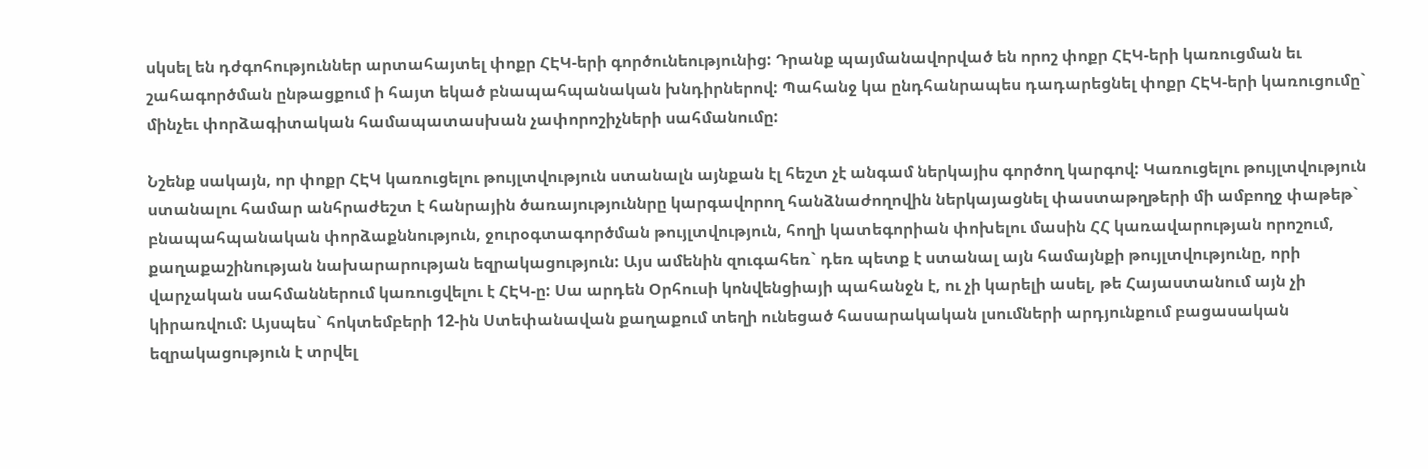սկսել են դժգոհություններ արտահայտել փոքր ՀԷԿ-երի գործունեությունից: Դրանք պայմանավորված են որոշ փոքր ՀԷԿ-երի կառուցման եւ շահագործման ընթացքում ի հայտ եկած բնապահպանական խնդիրներով: Պահանջ կա ընդհանրապես դադարեցնել փոքր ՀԷԿ-երի կառուցումը` մինչեւ փորձագիտական համապատասխան չափորոշիչների սահմանումը:

Նշենք սակայն, որ փոքր ՀԷԿ կառուցելու թույլտվություն ստանալն այնքան էլ հեշտ չէ անգամ ներկայիս գործող կարգով: Կառուցելու թույլտվություն ստանալու համար անհրաժեշտ է հանրային ծառայություննրը կարգավորող հանձնաժողովին ներկայացնել փաստաթղթերի մի ամբողջ փաթեթ` բնապահպանական փորձաքննություն, ջուրօգտագործման թույլտվություն, հողի կատեգորիան փոխելու մասին ՀՀ կառավարության որոշում, քաղաքաշինության նախարարության եզրակացություն: Այս ամենին զուգահեռ` դեռ պետք է ստանալ այն համայնքի թույլտվությունը, որի վարչական սահմաններում կառուցվելու է ՀԷԿ-ը: Սա արդեն Օրհուսի կոնվենցիայի պահանջն է, ու չի կարելի ասել, թե Հայաստանում այն չի կիրառվում: Այսպես` հոկտեմբերի 12-ին Ստեփանավան քաղաքում տեղի ունեցած հասարակական լսումների արդյունքում բացասական եզրակացություն է տրվել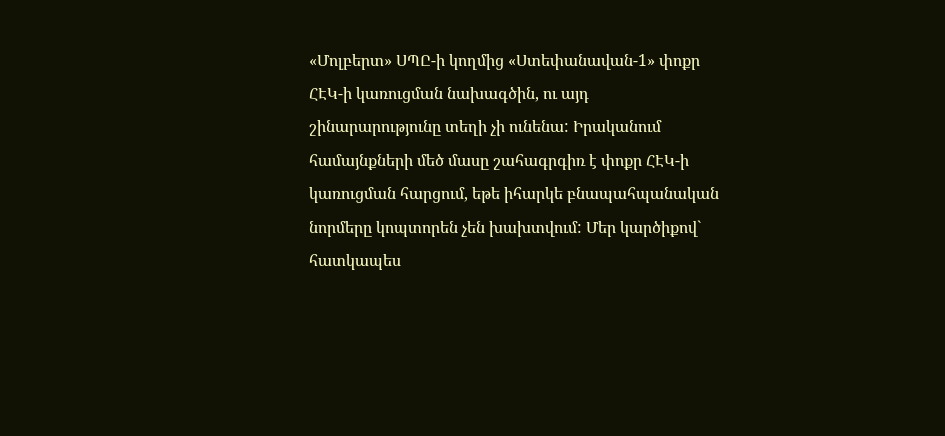«Մոլբերտ» ՍՊԸ-ի կողմից «Ստեփանավան-1» փոքր ՀԷԿ-ի կառուցման նախագծին, ու այդ շինարարությունը տեղի չի ունենա: Իրականում համայնքների մեծ մասը շահագրգիռ է փոքր ՀԷԿ-ի կառուցման հարցում, եթե իհարկե բնապահպանական նորմերը կոպտորեն չեն խախտվում: Մեր կարծիքով` հատկապես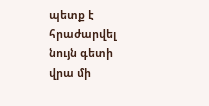պետք է հրաժարվել նույն գետի վրա մի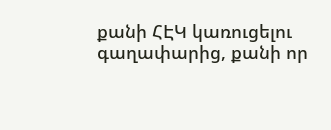քանի ՀԷԿ կառուցելու գաղափարից, քանի որ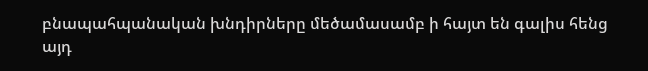բնապահպանական խնդիրները մեծամասամբ ի հայտ են գալիս հենց այդ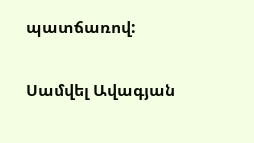պատճառով:

Սամվել Ավագյան